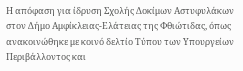Η απόφαση για ίδρυση Σχολής Δοκίμων Αστυφυλάκων στον Δήμο Αμφίκλειας-Ελάτειας της Φθιώτιδας, όπως ανακοινώθηκε με κοινό δελτίο Τύπου των Υπουργείων Περιβάλλοντος και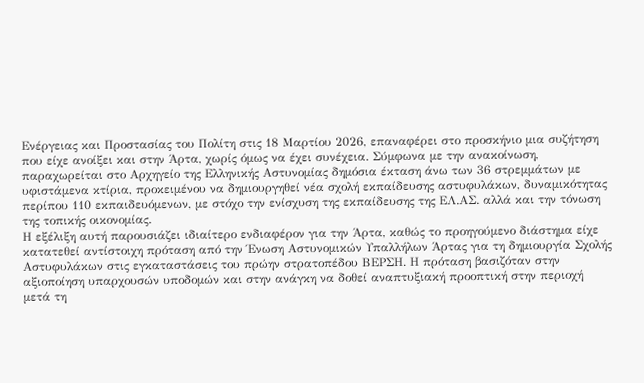Ενέργειας και Προστασίας του Πολίτη στις 18 Μαρτίου 2026, επαναφέρει στο προσκήνιο μια συζήτηση που είχε ανοίξει και στην Άρτα, χωρίς όμως να έχει συνέχεια. Σύμφωνα με την ανακοίνωση, παραχωρείται στο Αρχηγείο της Ελληνικής Αστυνομίας δημόσια έκταση άνω των 36 στρεμμάτων με υφιστάμενα κτίρια, προκειμένου να δημιουργηθεί νέα σχολή εκπαίδευσης αστυφυλάκων, δυναμικότητας περίπου 110 εκπαιδευόμενων, με στόχο την ενίσχυση της εκπαίδευσης της ΕΛ.ΑΣ. αλλά και την τόνωση της τοπικής οικονομίας.
Η εξέλιξη αυτή παρουσιάζει ιδιαίτερο ενδιαφέρον για την Άρτα, καθώς το προηγούμενο διάστημα είχε κατατεθεί αντίστοιχη πρόταση από την Ένωση Αστυνομικών Υπαλλήλων Άρτας για τη δημιουργία Σχολής Αστυφυλάκων στις εγκαταστάσεις του πρώην στρατοπέδου ΒΕΡΣΗ. Η πρόταση βασιζόταν στην αξιοποίηση υπαρχουσών υποδομών και στην ανάγκη να δοθεί αναπτυξιακή προοπτική στην περιοχή μετά τη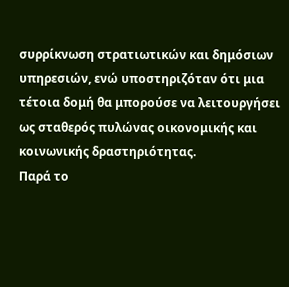συρρίκνωση στρατιωτικών και δημόσιων υπηρεσιών, ενώ υποστηριζόταν ότι μια τέτοια δομή θα μπορούσε να λειτουργήσει ως σταθερός πυλώνας οικονομικής και κοινωνικής δραστηριότητας.
Παρά το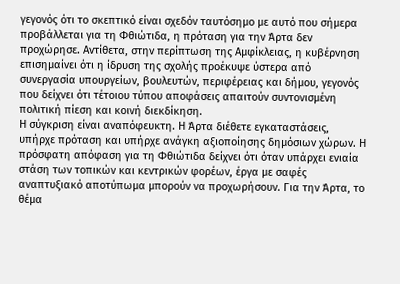γεγονός ότι το σκεπτικό είναι σχεδόν ταυτόσημο με αυτό που σήμερα προβάλλεται για τη Φθιώτιδα, η πρόταση για την Άρτα δεν προχώρησε. Αντίθετα, στην περίπτωση της Αμφίκλειας, η κυβέρνηση επισημαίνει ότι η ίδρυση της σχολής προέκυψε ύστερα από συνεργασία υπουργείων, βουλευτών, περιφέρειας και δήμου, γεγονός που δείχνει ότι τέτοιου τύπου αποφάσεις απαιτούν συντονισμένη πολιτική πίεση και κοινή διεκδίκηση.
Η σύγκριση είναι αναπόφευκτη. Η Άρτα διέθετε εγκαταστάσεις, υπήρχε πρόταση και υπήρχε ανάγκη αξιοποίησης δημόσιων χώρων. Η πρόσφατη απόφαση για τη Φθιώτιδα δείχνει ότι όταν υπάρχει ενιαία στάση των τοπικών και κεντρικών φορέων, έργα με σαφές αναπτυξιακό αποτύπωμα μπορούν να προχωρήσουν. Για την Άρτα, το θέμα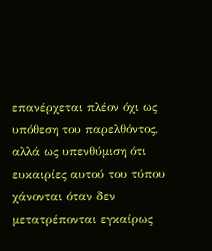επανέρχεται πλέον όχι ως υπόθεση του παρελθόντος, αλλά ως υπενθύμιση ότι ευκαιρίες αυτού του τύπου χάνονται όταν δεν μετατρέπονται εγκαίρως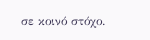σε κοινό στόχο.